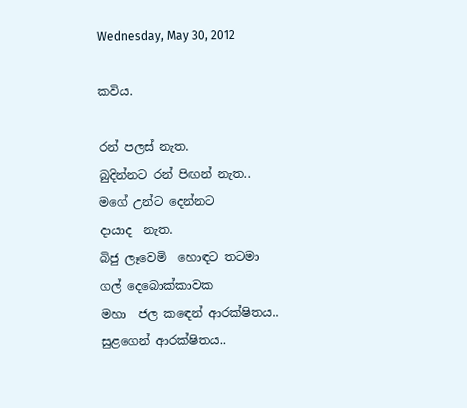Wednesday, May 30, 2012

කවිය.

රන් පලස් නැත.
බුදින්නට රන් පිඟන් නැත..
මගේ උන්ට දෙන්නට
දායාද  නැත.
බිජු ලෑවෙමි  හොඳට තටමා
ගල් දෙබොක්කාවක
මහා  ජල කඳෙන් ආරක්ෂිතය..
සුළගෙන් ආරක්ෂිතය..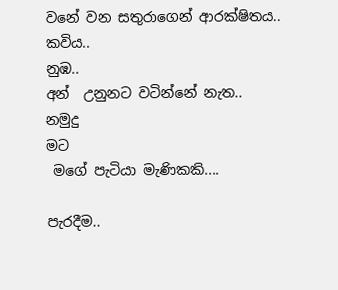වනේ වන සතුරාගෙන් ආරක්ෂිතය..
කවිය..
නුඹ..
අන්  උනුනට වටින්නේ නැත..
නමුදු
මට
 මගේ පැටියා මැණිකකි....

පැරදීම..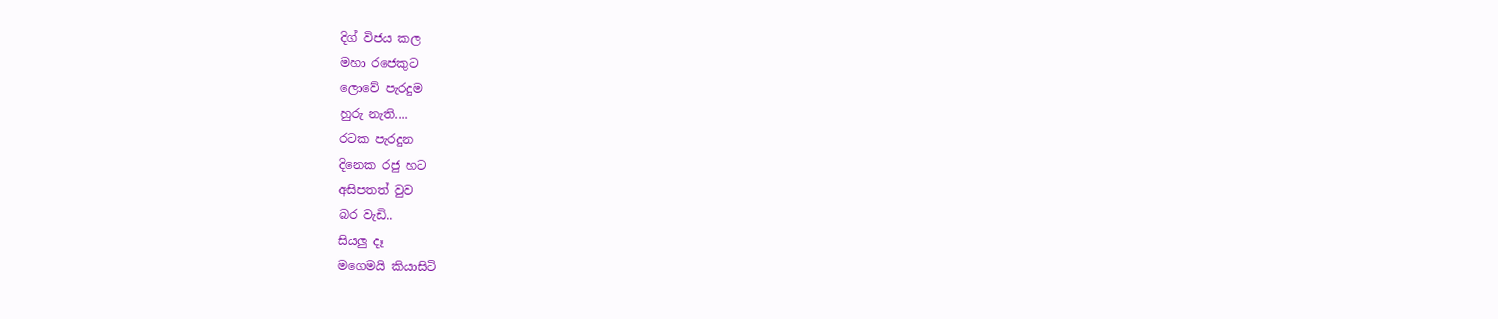දිග් විජය කල
මහා රජෙකුට
ලොවේ පැරදුම
හුරු නැති....
රටක පැරදුන
දිනෙක රජු හට
අසිපතත් වුව
බර වැඩි..
සියලු දෑ
මගෙමයි කියාසිටි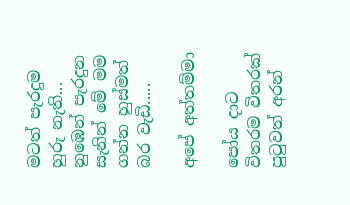මටත් පැරදුම හුරු නැති...
නුඹෙන් පැරදුන
සැනින් මේ මම
ගන්න හුස්මත්
බර වැඩි.....

අපේ අත්තම්මා

පෝය දාට
විතරම විතරක්
පුටුවත් අරන්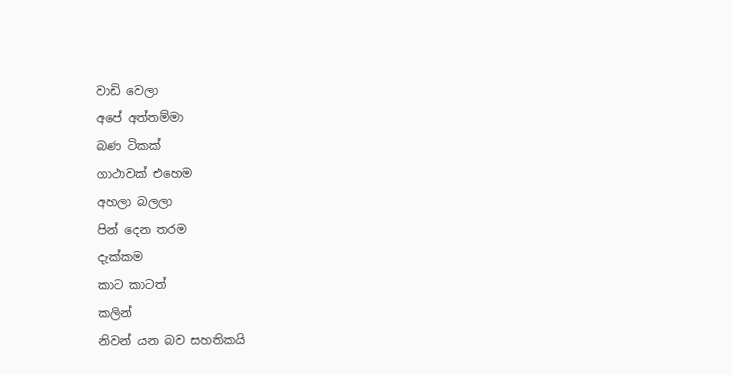වාඩි වෙලා
අපේ අත්තම්මා
බණ ටිකක්
ගාථාවක්‌ එහෙම
අහලා බලලා
පින් දෙන තරම
දැක්කම
කාට කාටත්
කලින්
නිවන් යන බව සහතිකයි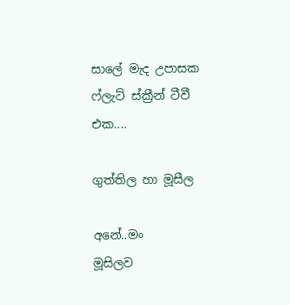සාලේ මැද උපාසක
ෆ්ලැට් ස්ක්‍රීන් ටීවී එක....

ගුත්තිල හා මූසීල

අනේ..මං
මූසිලව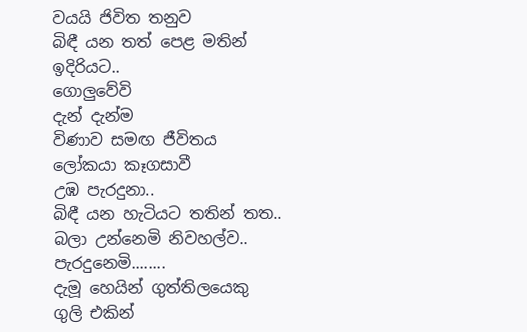වයයි ජිවිත තනුව
බිඳී යන තත් පෙළ මතින්
ඉදිරියට..
ගොලුවේවි
දැන් දැන්ම
විණාව සමඟ ජීවිතය
ලෝකයා කෑගසාවී
උඹ පැරදුනා..
බිඳී යන හැටියට තතින් තත..
බලා උන්නෙමි නිවහල්ව..
පැරදුනෙමි........
දැමූ හෙයින් ගුත්තිලයෙකු
ගුලි එකින්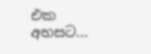එක අහසට...